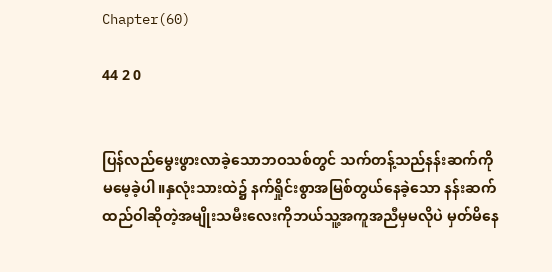Chapter(60)

44 2 0


ပြန်လည်မွေးဖွားလာခဲ့သောဘဝသစ်တွင် သက်တန့်သည်နန်းဆက်ကိုမ‌မေ့ခဲ့ပါ။နှလုံးသားထဲ၌ နက်ရှိုင်းစွာအမြစ်တွယ်နေခဲ့သော နန်းဆက်ထည်ဝါဆိုတဲ့အမျိုးသမီးလေးကိုဘယ်သူ့အကူအညီမှမလိုပဲ မှတ်မိနေ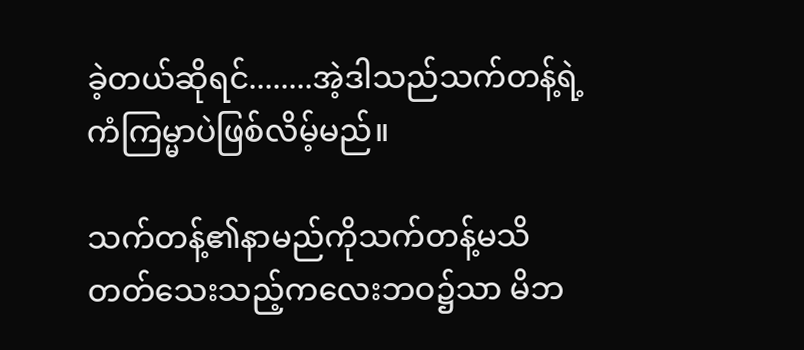ခဲ့တယ်ဆိုရင်........အဲ့ဒါသည်သက်တန့်ရဲ့ကံကြမ္မာပဲဖြစ်လိမ့်မည်။

သက်တန့်၏နာမည်ကိုသက်တန့်မသိတတ်သေးသည့်ကလေးဘဝ၌သာ မိဘ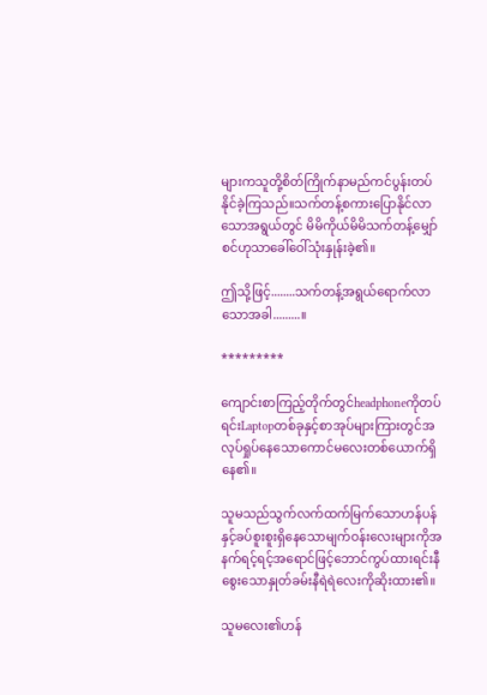များကသူတို့စိတ်ကြိုက်နာမည်ကင်ပွန်းတပ်နိုင်ခဲ့ကြသည်။သက်တန့်စကားပြောနိုင်လာသောအရွယ်တွင် မိမိကိုယ်မိမိသက်တန့်မျှော်စင်ဟုသာခေါ်‌ဝေါ်သုံးနှုန်းခဲ့၏။

ဤသို့ဖြင့်........သက်တန့်အရွယ်ရောက်လာသောအခါ.........။

*********

ကျောင်းစာကြည့်တိုက်တွင်headphoneကိုတပ်ရင်းLaptopတစ်ခုနှင့်စာအုပ်များကြားတွင်အလုပ်ရှုပ်နေသောကောင်မလေးတစ်ယောက်ရှိနေ၏။

သူမသည်သွက်လက်ထက်မြက်သောဟန်ပန်နှင့်ခပ်စူးစူးရှိနေသောမျက်ဝန်းလေးများကိုအနက်ရင့်ရင့်အရောင်ဖြင့်ဘောင်ကွပ်ထားရင်းနီစွေးသောနှုတ်ခမ်းနီရဲရဲလေးကိုဆိုးထား၏။

သူမလေး၏ဟန်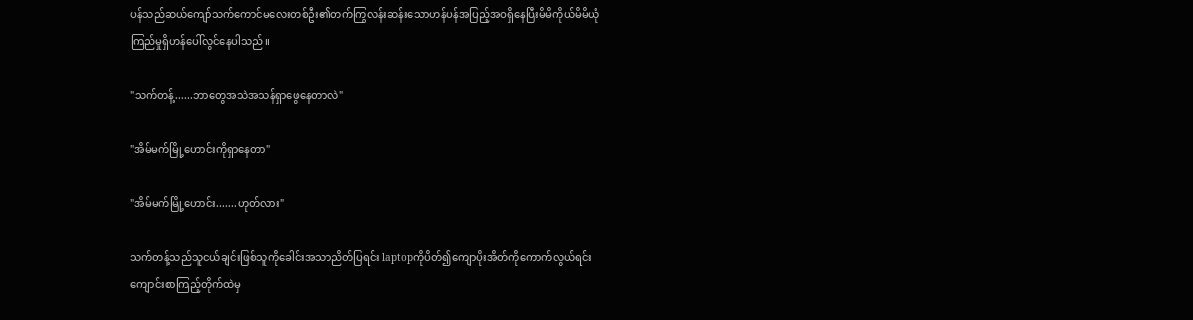ပန်သည်ဆယ်ကျော်သက်ကောင်မလေးတစ်ဦး၏တက်ကြွလန်းဆန်း‌သောဟန်ပန်အပြည့်အဝရှိနေပြီးမိမိကိုယ်မိမိယုံကြည်မှုရှိဟန်ပေါ်လွင်နေပါသည်။

"သက်တန့်......ဘာတွေအသဲအသန်ရှာဖွေနေတာလဲ"

"အိမ်မက်မြို့ဟောင်းကိုရှာနေတာ"

"အိမ်မက်မြို့ဟောင်း.......ဟုတ်လား"

သက်တန့်သည်သူငယ်ချင်းဖြစ်သူကိုခေါင်းအသာညိတ်ပြရင်း laptopကိုပိတ်၍ကျောပိုးအိတ်ကိုကောက်လွယ်ရင်း ကျောင်းစာကြည့်တိုက်ထဲမှ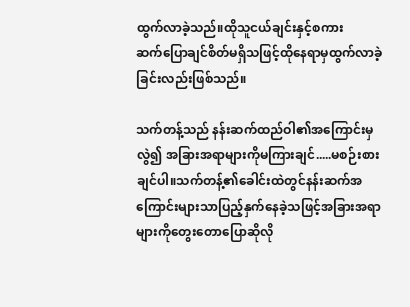ထွက်လာခဲ့သည်။ထိုသူငယ်ချင်းနှင့်စကားဆက်‌ပြောချင်စိတ်မရှိသဖြင့်ထိုနေရာမှထွက်လာခဲ့ခြင်းလည်းဖြစ်သည်။

သက်တန့်သည် နန်းဆက်ထည်ဝါ၏အကြောင်းမှလွဲ၍ အခြားအရာများကိုမကြားချင်.....မစဉ်းစားချင်ပါ။သက်တန့်၏ခေါင်းထဲတွင်နန်းဆက်အကြောင်းများသာပြည့်နှက်နေခဲ့သဖြင့်အခြားအရာများကိုတွေးတောပြောဆိုလို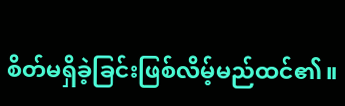စိတ်မရှိခဲ့ခြင်းဖြစ်လိမ့်မည်ထင်၏။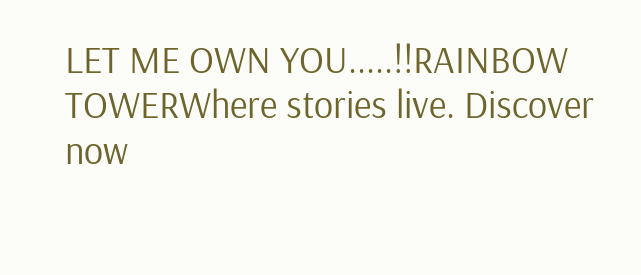LET ME OWN YOU.....!!RAINBOW TOWERWhere stories live. Discover now